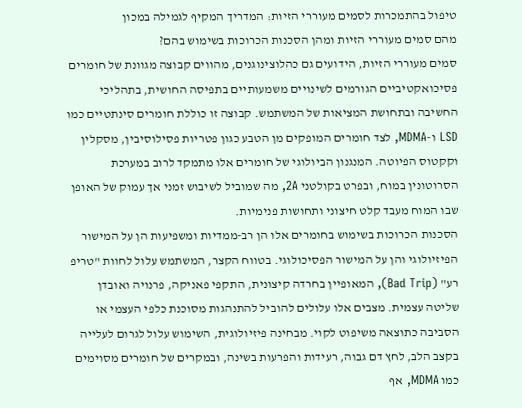טיפול בהתמכרות לסמים מעוררי הזיות: המדריך המקיף לגמילה במכון
מהם סמים מעוררי הזיות ומהן הסכנות הכרוכות בשימוש בהם?
סמים מעוררי הזיות, הידועים גם כהלוצינוגנים, מהווים קבוצה מגוונת של חומרים פסיכואקטיביים הגורמים לשינויים משמעותיים בתפיסה החושית, בתהליכי החשיבה ובתחושת המציאות של המשתמש. קבוצה זו כוללת חומרים סינתטיים כמו LSD ו-MDMA, לצד חומרים המופקים מן הטבע כגון פטריות פסילוסיבין, מסקלין וקקטוס הפיוטה. המנגנון הביולוגי של חומרים אלו מתמקד לרוב במערכת הסרוטונין במוח, ובפרט בקולטני 2A, מה שמוביל לשיבוש זמני אך עמוק של האופן שבו המוח מעבד קלט חיצוני ותחושות פנימיות.
הסכנות הכרוכות בשימוש בחומרים אלו הן רב-ממדיות ומשפיעות הן על המישור הפיזיולוגי והן על המישור הפסיכולוגי. בטווח הקצר, המשתמש עלול לחוות "טריפ רע" (Bad Trip), המאופיין בחרדה קיצונית, התקפי פאניקה, פרנויה ואובדן שליטה עצמית. מצבים אלו עלולים להוביל להתנהגות מסוכנת כלפי העצמי או הסביבה כתוצאה משיפוט לקוי. מבחינה פיזיולוגית, השימוש עלול לגרום לעלייה בקצב הלב, לחץ דם גבוה, רעידות והפרעות בשינה, ובמקרים של חומרים מסוימים כמו MDMA, אף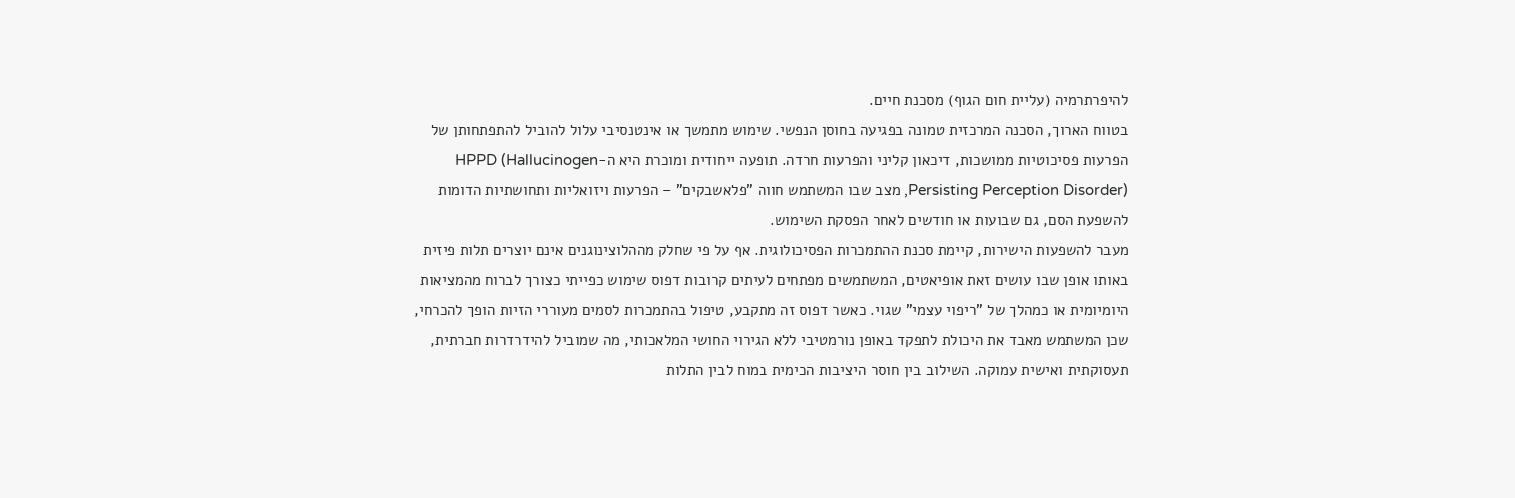להיפרתרמיה (עליית חום הגוף) מסכנת חיים.
בטווח הארוך, הסכנה המרכזית טמונה בפגיעה בחוסן הנפשי. שימוש מתמשך או אינטנסיבי עלול להוביל להתפתחותן של הפרעות פסיכוטיות ממושכות, דיכאון קליני והפרעות חרדה. תופעה ייחודית ומוכרת היא ה-HPPD (Hallucinogen Persisting Perception Disorder), מצב שבו המשתמש חווה "פלאשבקים" – הפרעות ויזואליות ותחושתיות הדומות להשפעת הסם, גם שבועות או חודשים לאחר הפסקת השימוש.
מעבר להשפעות הישירות, קיימת סכנת ההתמכרות הפסיכולוגית. אף על פי שחלק מההלוצינוגנים אינם יוצרים תלות פיזית באותו אופן שבו עושים זאת אופיאטים, המשתמשים מפתחים לעיתים קרובות דפוס שימוש כפייתי כצורך לברוח מהמציאות היומיומית או כמהלך של "ריפוי עצמי" שגוי. כאשר דפוס זה מתקבע, טיפול בהתמכרות לסמים מעוררי הזיות הופך להכרחי, שכן המשתמש מאבד את היכולת לתפקד באופן נורמטיבי ללא הגירוי החושי המלאכותי, מה שמוביל להידרדרות חברתית, תעסוקתית ואישית עמוקה. השילוב בין חוסר היציבות הכימית במוח לבין התלות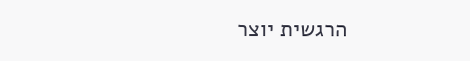הרגשית יוצר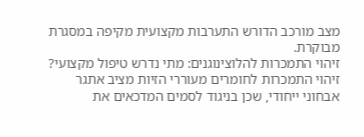מצב מורכב הדורש התערבות מקצועית מקיפה במסגרת מבוקרת.
זיהוי התמכרות להלוצינוגנים: מתי נדרש טיפול מקצועי?
זיהוי התמכרות לחומרים מעוררי הזיות מציב אתגר אבחוני ייחודי, שכן בניגוד לסמים המדכאים את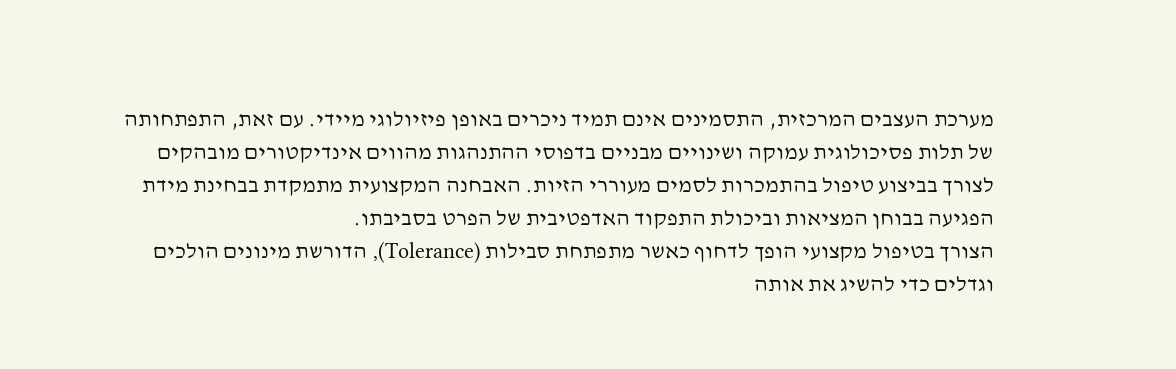מערכת העצבים המרכזית, התסמינים אינם תמיד ניכרים באופן פיזיולוגי מיידי. עם זאת, התפתחותה של תלות פסיכולוגית עמוקה ושינויים מבניים בדפוסי ההתנהגות מהווים אינדיקטורים מובהקים לצורך בביצוע טיפול בהתמכרות לסמים מעוררי הזיות. האבחנה המקצועית מתמקדת בבחינת מידת הפגיעה בבוחן המציאות וביכולת התפקוד האדפטיבית של הפרט בסביבתו.
הצורך בטיפול מקצועי הופך לדחוף כאשר מתפתחת סבילות (Tolerance), הדורשת מינונים הולכים וגדלים כדי להשיג את אותה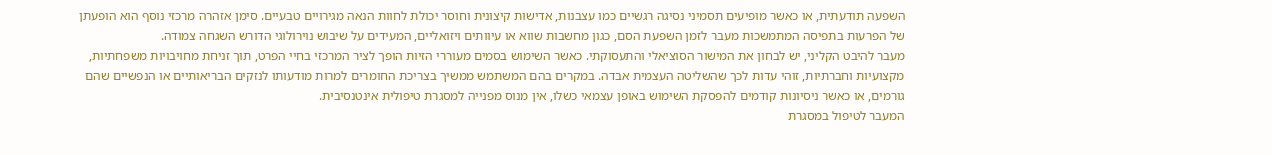השפעה תודעתית, או כאשר מופיעים תסמיני נסיגה רגשיים כמו עצבנות, אדישות קיצונית וחוסר יכולת לחוות הנאה מגירויים טבעיים. סימן אזהרה מרכזי נוסף הוא הופעתן של הפרעות בתפיסה המתמשכות מעבר לזמן השפעת הסם, כגון מחשבות שווא או עיוותים ויזואליים, המעידים על שיבוש נוירולוגי הדורש השגחה צמודה.
מעבר להיבט הקליני, יש לבחון את המישור הסוציאלי והתעסוקתי. כאשר השימוש בסמים מעוררי הזיות הופך לציר המרכזי בחיי הפרט, תוך זניחת מחויבויות משפחתיות, מקצועיות וחברתיות, זוהי עדות לכך שהשליטה העצמית אבדה. במקרים בהם המשתמש ממשיך בצריכת החומרים למרות מודעותו לנזקים הבריאותיים או הנפשיים שהם גורמים, או כאשר ניסיונות קודמים להפסקת השימוש באופן עצמאי כשלו, אין מנוס מפנייה למסגרת טיפולית אינטנסיבית.
המעבר לטיפול במסגרת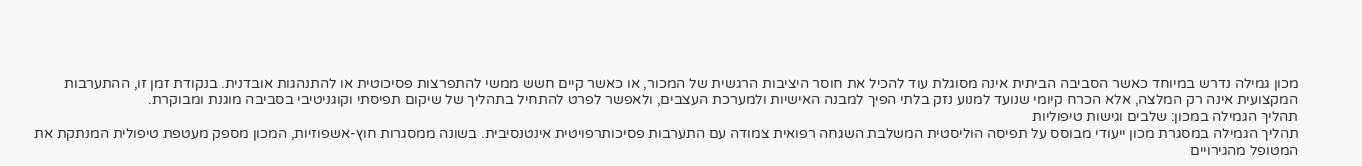מכון גמילה נדרש במיוחד כאשר הסביבה הביתית אינה מסוגלת עוד להכיל את חוסר היציבות הרגשית של המכור, או כאשר קיים חשש ממשי להתפרצות פסיכוטית או להתנהגות אובדנית. בנקודת זמן זו, ההתערבות המקצועית אינה רק המלצה, אלא הכרח קיומי שנועד למנוע נזק בלתי הפיך למבנה האישיות ולמערכת העצבים, ולאפשר לפרט להתחיל בתהליך של שיקום תפיסתי וקוגניטיבי בסביבה מוגנת ומבוקרת.
תהליך הגמילה במכון: שלבים וגישות טיפוליות
תהליך הגמילה במסגרת מכון ייעודי מבוסס על תפיסה הוליסטית המשלבת השגחה רפואית צמודה עם התערבות פסיכותרפויטית אינטנסיבית. בשונה ממסגרות חוץ-אשפוזיות, המכון מספק מעטפת טיפולית המנתקת את המטופל מהגירויים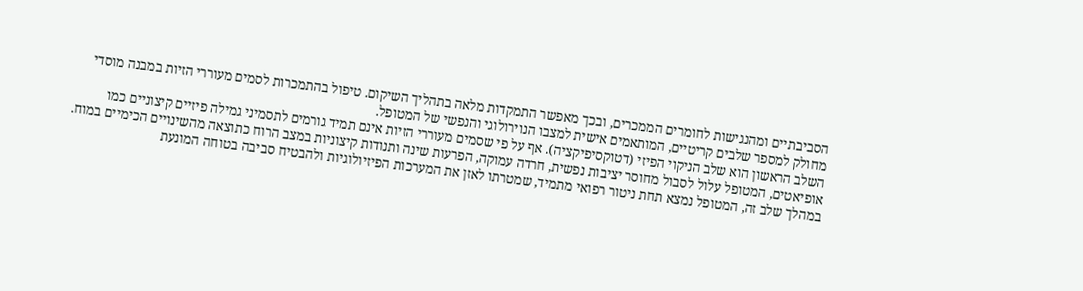הסביבתיים ומהנגישות לחומרים הממכרים, ובכך מאפשר התמקדות מלאה בתהליך השיקום. טיפול בהתמכרות לסמים מעוררי הזיות במבנה מוסדי מחולק למספר שלבים קריטיים, המותאמים אישית למצבו הנוירולוגי והנפשי של המטופל.
השלב הראשון הוא שלב הניקוי הפיזי (דטוקסיפיקציה). אף על פי שסמים מעוררי הזיות אינם תמיד גורמים לתסמיני גמילה פיזיים קיצוניים כמו אופיאטים, המטופל עלול לסבול מחוסר יציבות נפשית, חרדה עמוקה, הפרעות שינה ותנודות קיצוניות במצב הרוח כתוצאה מהשינויים הכימיים במוח. במהלך שלב זה, המטופל נמצא תחת ניטור רפואי מתמיד, שמטרתו לאזן את המערכות הפיזיולוגיות ולהבטיח סביבה בטוחה המונעת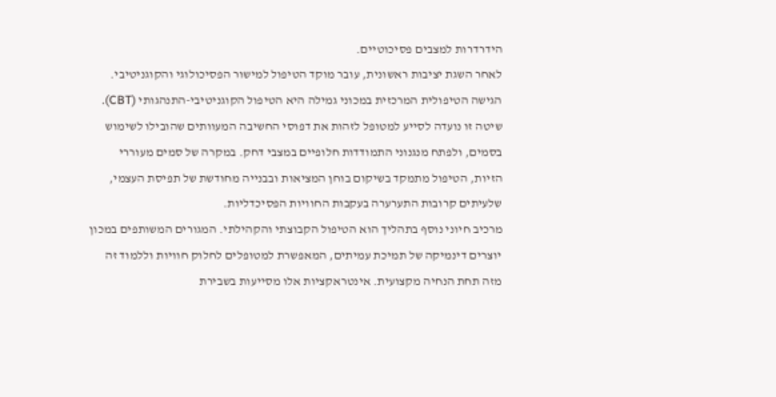הידרדרות למצבים פסיכוטיים.
לאחר השגת יציבות ראשונית, עובר מוקד הטיפול למישור הפסיכולוגי והקוגניטיבי. הגישה הטיפולית המרכזית במכוני גמילה היא הטיפול הקוגניטיבי-התנהגותי (CBT). שיטה זו נועדה לסייע למטופל לזהות את דפוסי החשיבה המעוותים שהובילו לשימוש בסמים, ולפתח מנגנוני התמודדות חלופיים במצבי דחק. במקרה של סמים מעוררי הזיות, הטיפול מתמקד בשיקום בוחן המציאות ובבנייה מחודשת של תפיסת העצמי, שלעיתים קרובות התערערה בעקבות החוויות הפסיכדליות.
מרכיב חיוני נוסף בתהליך הוא הטיפול הקבוצתי והקהילתי. המגורים המשותפים במכון יוצרים דינמיקה של תמיכת עמיתים, המאפשרת למטופלים לחלוק חוויות וללמוד זה מזה תחת הנחיה מקצועית. אינטראקציות אלו מסייעות בשבירת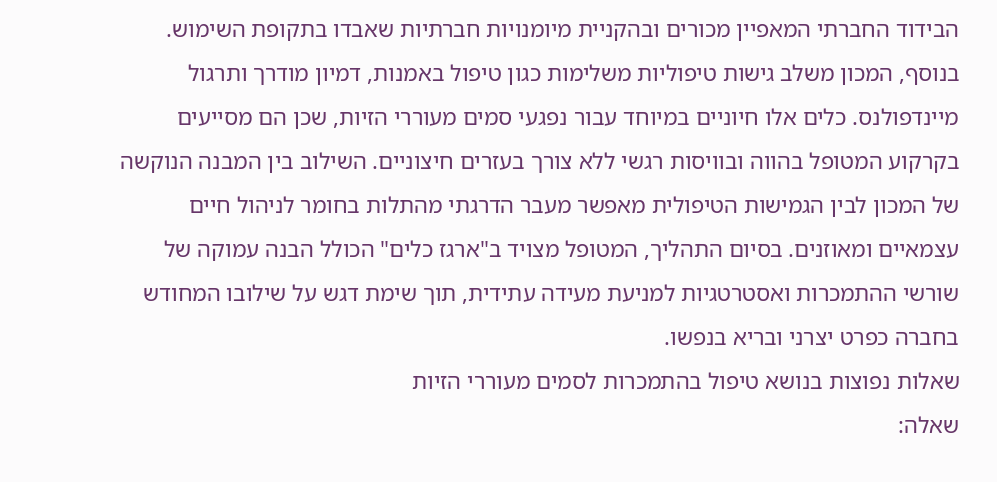הבידוד החברתי המאפיין מכורים ובהקניית מיומנויות חברתיות שאבדו בתקופת השימוש.
בנוסף, המכון משלב גישות טיפוליות משלימות כגון טיפול באמנות, דמיון מודרך ותרגול מיינדפולנס. כלים אלו חיוניים במיוחד עבור נפגעי סמים מעוררי הזיות, שכן הם מסייעים בקרקוע המטופל בהווה ובוויסות רגשי ללא צורך בעזרים חיצוניים. השילוב בין המבנה הנוקשה של המכון לבין הגמישות הטיפולית מאפשר מעבר הדרגתי מהתלות בחומר לניהול חיים עצמאיים ומאוזנים. בסיום התהליך, המטופל מצויד ב"ארגז כלים" הכולל הבנה עמוקה של שורשי ההתמכרות ואסטרטגיות למניעת מעידה עתידית, תוך שימת דגש על שילובו המחודש בחברה כפרט יצרני ובריא בנפשו.
שאלות נפוצות בנושא טיפול בהתמכרות לסמים מעוררי הזיות
שאלה: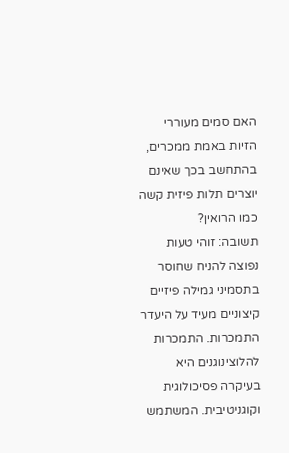האם סמים מעוררי הזיות באמת ממכרים, בהתחשב בכך שאינם יוצרים תלות פיזית קשה כמו הרואין?
תשובה: זוהי טעות נפוצה להניח שחוסר בתסמיני גמילה פיזיים קיצוניים מעיד על היעדר התמכרות. התמכרות להלוצינוגנים היא בעיקרה פסיכולוגית וקוגניטיבית. המשתמש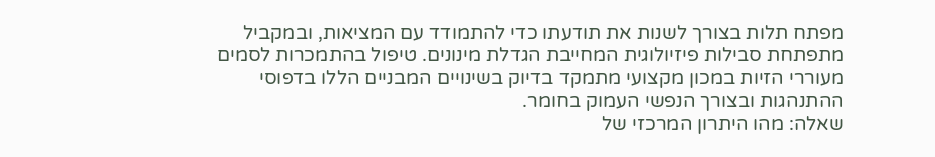מפתח תלות בצורך לשנות את תודעתו כדי להתמודד עם המציאות, ובמקביל מתפתחת סבילות פיזיולוגית המחייבת הגדלת מינונים. טיפול בהתמכרות לסמים מעוררי הזיות במכון מקצועי מתמקד בדיוק בשינויים המבניים הללו בדפוסי ההתנהגות ובצורך הנפשי העמוק בחומר.
שאלה: מהו היתרון המרכזי של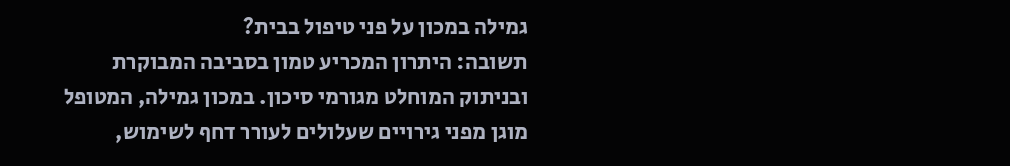גמילה במכון על פני טיפול בבית?
תשובה: היתרון המכריע טמון בסביבה המבוקרת ובניתוק המוחלט מגורמי סיכון. במכון גמילה, המטופל מוגן מפני גירויים שעלולים לעורר דחף לשימוש,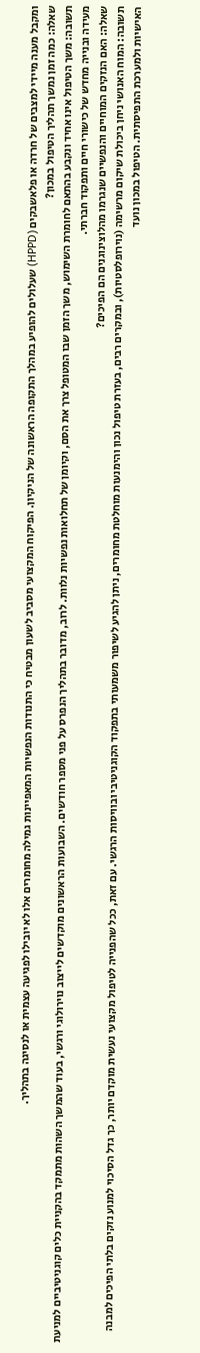ומקבל מענה מיידי למצבים של חרדה או פלאשבקים (HPPD) שעלולים להופיע במהלך התקופה הראשונה של הניקיון. הפיקוח המקצועי מסביב לשעון מבטיח כי התנודות הנפשיות המאפיינות גמילה מחומרים אלו לא יובילו לפגיעה עצמית או לנסיגה בתהליך.
שאלה: כמה זמן נמשך תהליך הטיפול במכון?
תשובה: משך הטיפול אינו אחיד ונקבע בהתאם לחומרת השימוש, משך הזמן שבו המטופל צרך את הסם, וקיומן של תחלואות נפשיות נלוות. לרוב, מדובר בתהליך הנפרס על פני מספר חודשים. השבועות הראשונים מוקדשים לייצוב נוירולוגי ורגשי, בעוד שהמשך השהות מתמקד בהקניית כלים קוגניטיביים למניעת מעידה ובנייה מחדש של כישורי חיים ותפקוד חברתי.
שאלה: האם הנזקים המוחיים והנפשיים שנגרמו מהלוצינוגנים הם הפיכים?
תשובה: המוח האנושי ניחן ביכולת שיקום מרשימה (נוירופלסטיות), ובמקרים רבים, בעזרת טיפול נכון והימנעות מוחלטת מחומרים, ניתן להגיע לשיפור משמעותי בתפקוד הקוגניטיבי ובוויסות הרגשי. עם זאת, ככל שהפנייה לטיפול מקצועי נעשית מוקדם יותר, כך גדל הסיכוי למנוע נזקים בלתי הפיכים למבנה האישיות ולמערכת התפיסתית. הטיפול במכון נועד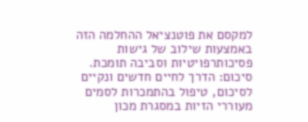למקסם את פוטנציאל ההחלמה הזה באמצעות שילוב של גישות פסיכותרפויטיות וסביבה תומכת.
סיכום: הדרך לחיים חדשים ונקיים
לסיכום, טיפול בהתמכרות לסמים מעוררי הזיות במסגרת מכון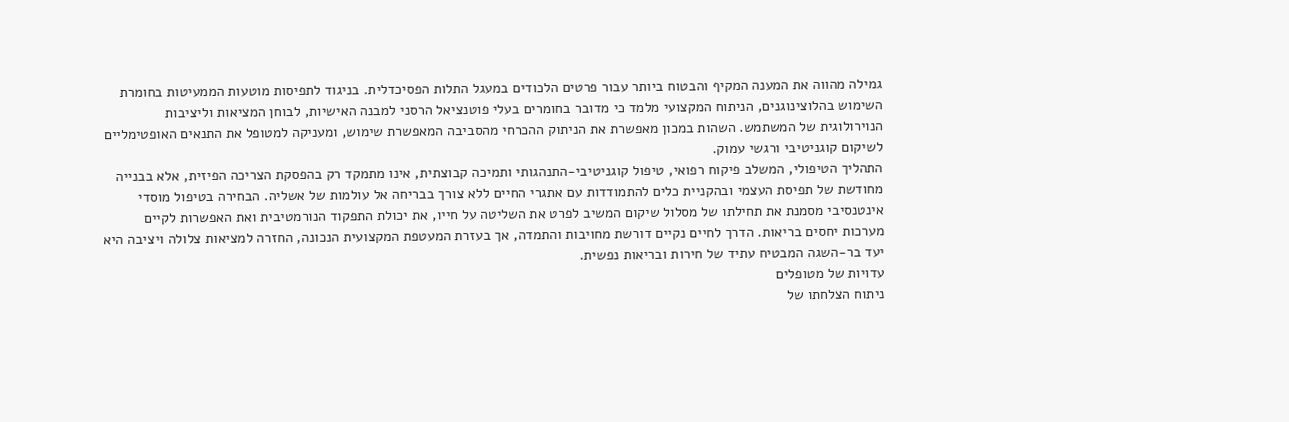גמילה מהווה את המענה המקיף והבטוח ביותר עבור פרטים הלכודים במעגל התלות הפסיכדלית. בניגוד לתפיסות מוטעות הממעיטות בחומרת השימוש בהלוצינוגנים, הניתוח המקצועי מלמד כי מדובר בחומרים בעלי פוטנציאל הרסני למבנה האישיות, לבוחן המציאות וליציבות הנוירולוגית של המשתמש. השהות במכון מאפשרת את הניתוק ההכרחי מהסביבה המאפשרת שימוש, ומעניקה למטופל את התנאים האופטימליים לשיקום קוגניטיבי ורגשי עמוק.
התהליך הטיפולי, המשלב פיקוח רפואי, טיפול קוגניטיבי-התנהגותי ותמיכה קבוצתית, אינו מתמקד רק בהפסקת הצריכה הפיזית, אלא בבנייה מחודשת של תפיסת העצמי ובהקניית כלים להתמודדות עם אתגרי החיים ללא צורך בבריחה אל עולמות של אשליה. הבחירה בטיפול מוסדי אינטנסיבי מסמנת את תחילתו של מסלול שיקום המשיב לפרט את השליטה על חייו, את יכולת התפקוד הנורמטיבית ואת האפשרות לקיים מערכות יחסים בריאות. הדרך לחיים נקיים דורשת מחויבות והתמדה, אך בעזרת המעטפת המקצועית הנכונה, החזרה למציאות צלולה ויציבה היא יעד בר-השגה המבטיח עתיד של חירות ובריאות נפשית.
עדויות של מטופלים
ניתוח הצלחתו של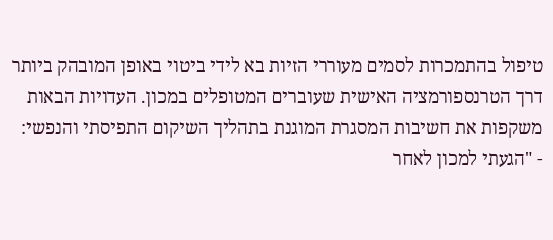טיפול בהתמכרות לסמים מעוררי הזיות בא לידי ביטוי באופן המובהק ביותר דרך הטרנספורמציה האישית שעוברים המטופלים במכון. העדויות הבאות משקפות את חשיבות המסגרת המוגנת בתהליך השיקום התפיסתי והנפשי:
- "הגעתי למכון לאחר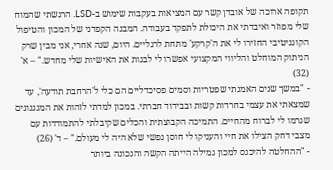תקופה ארוכה של אובדן קשר עם המציאות בעקבות שימוש ב-LSD. הרגשתי שהמוח שלי מפוזר ואיבדתי את היכולת לתפקד בעבודה. המבנה הקפדני של המכון והטיפול הקוגניטיבי החזירו לי את ה'קרקע' מתחת לרגליים. היום, שנה אחרי, אני מבין שרק הניתוק המוחלט והליווי המקצועי אפשרו לי לבנות את האישיות שלי מחדש." – א' (32)
- "במשך שנים האמנתי שפטריות וסמים פסיכדליים הם כלי ל'הרחבת תודעה', עד שמצאתי את עצמי בחרדות קשות ובבידוד חברתי. במכון למדתי לזהות את המנגנונים שגרמו לי לברוח מהחיים. התמיכה הקבוצתית והכלים שקיבלתי להתמודדות עם מצבי דחק הצילו את חיי והעניקו לי חוסן נפשי שלא היה לי מעולם." – ד' (26)
- "ההחלטה להיכנס למכון גמילה הייתה הקשה והנכונה ביותר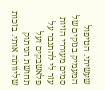שעשיתי. הטיפול המעמיק בנזקים של סמים מעוררי הזיות עזר לי להתגבר על פלאשבקים ועל תחושת הניתוק שליוותה אותי. בזכות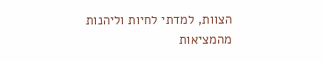הצוות, למדתי לחיות וליהנות מהמציאות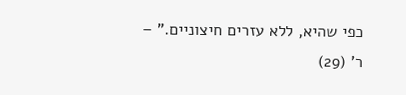כפי שהיא, ללא עזרים חיצוניים." – ר' (29)